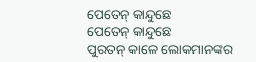ପେତେନ୍ କାନ୍ଦୁଛେ
ପେତେନ୍ କାନ୍ଦୁଛେ
ପୁରତନ୍ କାଳେ ଲୋକମାନଙ୍କର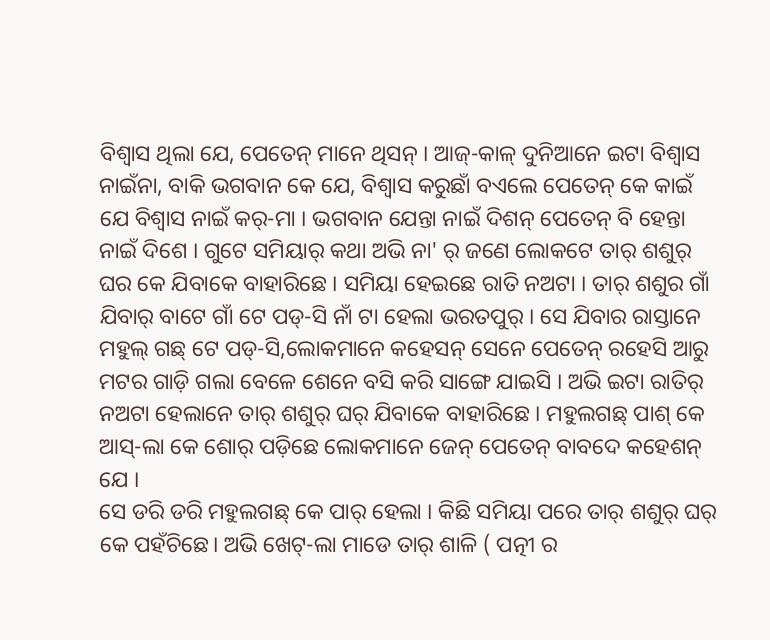ବିଶ୍ବାସ ଥିଲା ଯେ, ପେତେନ୍ ମାନେ ଥିସନ୍ । ଆଜ୍-କାଳ୍ ଦୁନିଆନେ ଇଟା ବିଶ୍ବାସ ନାଇଁନା, ବାକି ଭଗବାନ କେ ଯେ, ବିଶ୍ବାସ କରୁଛାଁ ବଏଲେ ପେତେନ୍ କେ କାଇଁ ଯେ ବିଶ୍ବାସ ନାଇଁ କର୍-ମା । ଭଗବାନ ଯେନ୍ତା ନାଇଁ ଦିଶନ୍ ପେତେନ୍ ବି ହେନ୍ତା ନାଇଁ ଦିଶେ । ଗୁଟେ ସମିୟାର୍ କଥା ଅଭି ନା' ର୍ ଜଣେ ଲୋକଟେ ତାର୍ ଶଶୁର୍ ଘର କେ ଯିବାକେ ବାହାରିଛେ । ସମିୟା ହେଇଛେ ରାତି ନଅଟା । ତାର୍ ଶଶୁର ଗାଁ ଯିବାର୍ ବାଟେ ଗାଁ ଟେ ପଡ୍-ସି ନାଁ ଟା ହେଲା ଭରତପୁର୍ । ସେ ଯିବାର ରାସ୍ତାନେ ମହୁଲ୍ ଗଛ୍ ଟେ ପଡ୍-ସି,ଲୋକମାନେ କହେସନ୍ ସେନେ ପେତେନ୍ ରହେସି ଆରୁ ମଟର ଗାଡ଼ି ଗଲା ବେଳେ ଶେନେ ବସି କରି ସାଙ୍ଗେ ଯାଇସି । ଅଭି ଇଟା ରାତିର୍ ନଅଟା ହେଲାନେ ତାର୍ ଶଶୁର୍ ଘର୍ ଯିବାକେ ବାହାରିଛେ । ମହୁଲଗଛ୍ ପାଶ୍ କେ ଆସ୍-ଲା କେ ଶୋର୍ ପଡ଼ିଛେ ଲୋକମାନେ ଜେନ୍ ପେତେନ୍ ବାବଦେ କହେଶନ୍ ଯେ ।
ସେ ଡରି ଡରି ମହୁଲଗଛ୍ କେ ପାର୍ ହେଲା । କିଛି ସମିୟା ପରେ ତାର୍ ଶଶୁର୍ ଘର୍ କେ ପହଁଚିଛେ। ଅଭି ଖେଟ୍-ଲା ମାଡେ ତାର୍ ଶାଳି ( ପତ୍ନୀ ର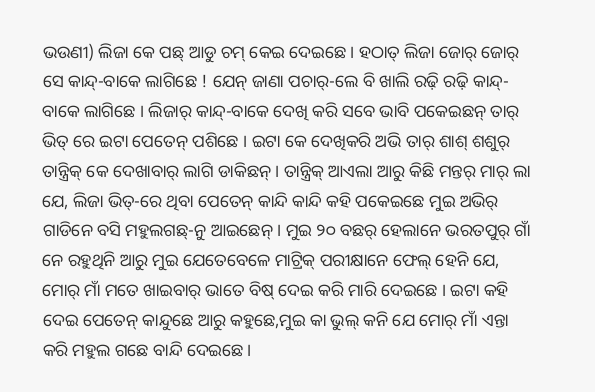ଭଉଣୀ) ଲିଜା କେ ପଛ୍ ଆଡୁ ଚମ୍ କେଇ ଦେଇଛେ । ହଠାତ୍ ଲିଜା ଜୋର୍ ଜୋର୍ ସେ କାନ୍ଦ୍-ବାକେ ଲାଗିଛେ ! ଯେନ୍ ଜାଣା ପଚାର୍-ଲେ ବି ଖାଲି ରଢ଼ି ରଢ଼ି କାନ୍ଦ୍-ବାକେ ଲାଗିଛେ । ଲିଜାର୍ କାନ୍ଦ୍-ବାକେ ଦେଖି କରି ସବେ ଭାବି ପକେଇଛନ୍ ତାର୍ ଭିତ୍ ରେ ଇଟା ପେତେନ୍ ପଶିଛେ । ଇଟା କେ ଦେଖିକରି ଅଭି ତାର୍ ଶାଶ୍ ଶଶୁର୍ ତାନ୍ତ୍ରିକ୍ କେ ଦେଖାବାର୍ ଲାଗି ଡାକିଛନ୍ । ତାନ୍ତ୍ରିକ୍ ଆଏଲା ଆରୁ କିଛି ମନ୍ତର୍ ମାର୍ ଲା ଯେ, ଲିଜା ଭିତ୍-ରେ ଥିବା ପେତେନ୍ କାନ୍ଦି କାନ୍ଦି କହି ପକେଇଛେ ମୁଇ ଅଭିର୍ ଗାଡିନେ ବସି ମହୁଲଗଛ୍-ନୁ ଆଇଛେନ୍ । ମୁଇ ୨୦ ବଛର୍ ହେଲାନେ ଭରତପୁର୍ ଗାଁ ନେ ରହୁଥିନି ଆରୁ ମୁଇ ଯେତେବେଳେ ମାଟ୍ରିକ୍ ପରୀକ୍ଷାନେ ଫେଲ୍ ହେନି ଯେ, ମୋର୍ ମାଁ ମତେ ଖାଇବାର୍ ଭାତେ ବିଷ୍ ଦେଇ କରି ମାରି ଦେଇଛେ । ଇଟା କହି ଦେଇ ପେତେନ୍ କାନ୍ଦୁଛେ ଆରୁ କହୁଛେ,ମୁଇ କା ଭୁଲ୍ କନି ଯେ ମୋର୍ ମାଁ ଏନ୍ତା କରି ମହୁଲ ଗଛେ ବାନ୍ଦି ଦେଇଛେ।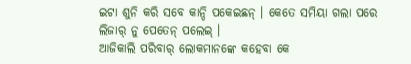ଇଟା ଶୁନି କରି ସବେ କାନ୍ଦି ପକେଇଛନ୍ । କେତେ ସମିୟା ଗଲା ପରେ ଲିଜାର୍ ନୁ ପେତେନ୍ ପଲେଇ୍ ।
ଆଜିକାଲି ପରିବାର୍ ଲୋକମାନଙ୍କେ କହେବା କେ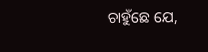ଚାହୁଁଛେ ଯେ,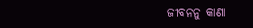ଜୀବନନୁ କାଣା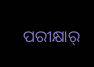ପରୀକ୍ଷାର୍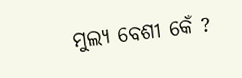ମୁଲ୍ୟ ବେଶୀ କେଁ ?